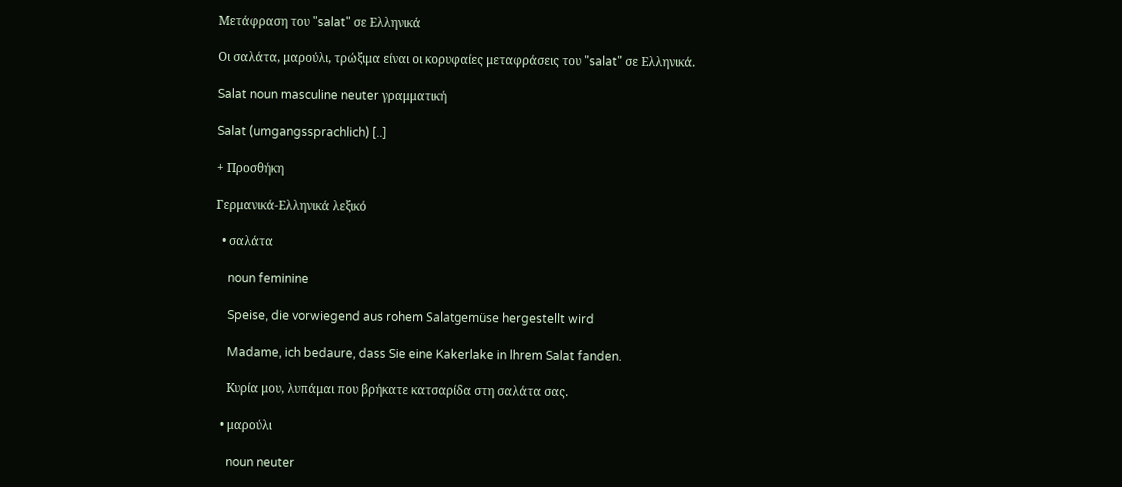Μετάφραση του "salat" σε Ελληνικά

Οι σαλάτα, μαρούλι, τρώξιμα είναι οι κορυφαίες μεταφράσεις του "salat" σε Ελληνικά.

Salat noun masculine neuter γραμματική

Salat (umgangssprachlich) [..]

+ Προσθήκη

Γερμανικά-Ελληνικά λεξικό

  • σαλάτα

    noun feminine

    Speise, die vorwiegend aus rohem Salatgemüse hergestellt wird

    Madame, ich bedaure, dass Sie eine Kakerlake in lhrem Salat fanden.

    Kυρία μoυ, λυπάμαι πoυ βρήκατε κατσαρίδα στη σαλάτα σας.

  • μαρούλι

    noun neuter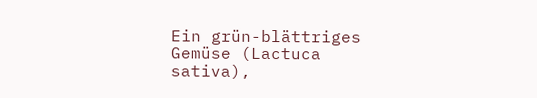Ein grün-blättriges Gemüse (Lactuca sativa),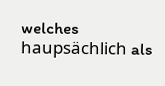welches haupsächlich als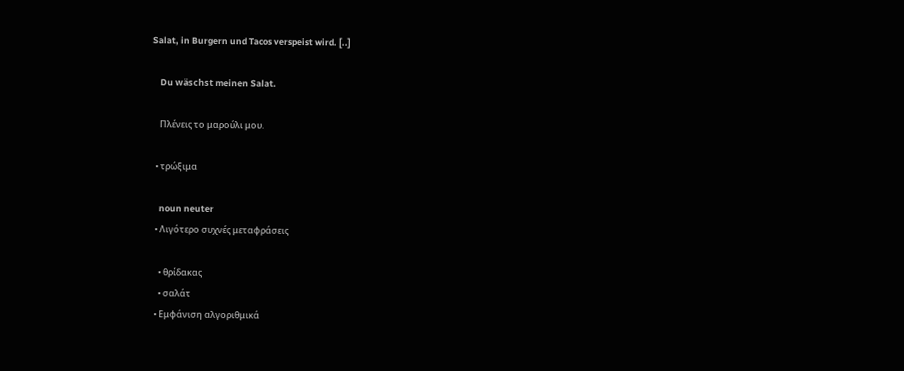Salat, in Burgern und Tacos verspeist wird. [..]

    Du wäschst meinen Salat.

    Πλένεις το μαρούλι μου.

  • τρώξιμα

    noun neuter
  • Λιγότερο συχνές μεταφράσεις

    • θρίδακας
    • σαλάτ
  • Εμφάνιση αλγοριθμικά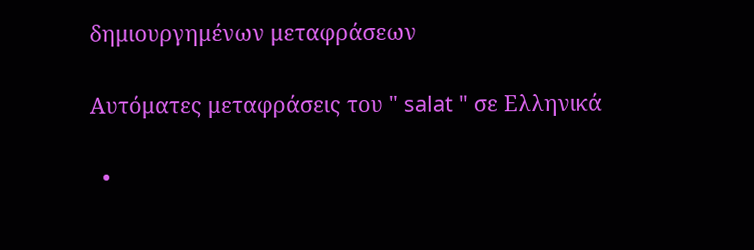δημιουργημένων μεταφράσεων

Αυτόματες μεταφράσεις του " salat " σε Ελληνικά

  •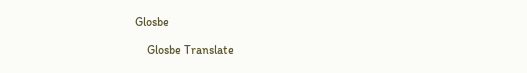Glosbe

    Glosbe Translate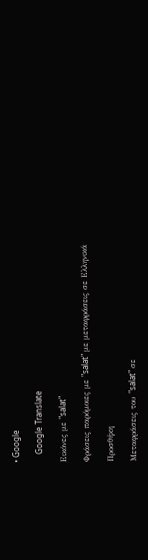• Google

    Google Translate

Εικόνες με "salat"

Φράσεις παρόμοιες με "salat" με μεταφράσεις σε Ελληνικά

Προσθήκη

Μεταφράσεις του "salat" σε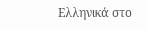Ελληνικά στο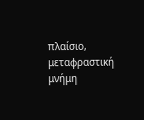πλαίσιο, μεταφραστική μνήμη